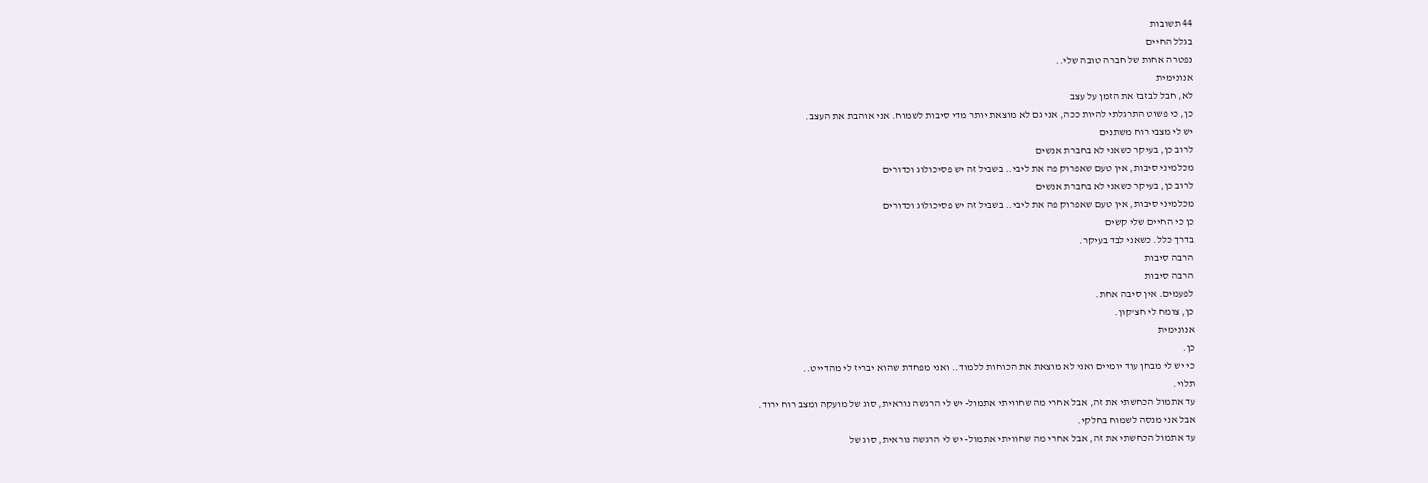44 תשובות
בגלל החיים
נפטרה אחות של חברה טובה שלי..
אנונימית
לא, חבל לבזבז את הזמן על עצב
כן, כי פשוט התרגלתי להיות ככה, אני גם לא מוצאת יותר מדי סיבות לשמוח. אני אוהבת את העצב.
יש לי מצבי רוח משתנים
לרוב כן, בעיקר כשאני לא בחברת אנשים
מכלמיני סיבות, אין טעם שאפרוק פה את ליבי.. בשביל זה יש פסיכולוג וכדורים
לרוב כן, בעיקר כשאני לא בחברת אנשים
מכלמיני סיבות, אין טעם שאפרוק פה את ליבי.. בשביל זה יש פסיכולוג וכדורים
כן כי החיים שלי קשים
בדרך כלל. כשאני לבד בעיקר.
הרבה סיבות
הרבה סיבות
לפעמים. אין סיבה אחת.
כן, צומח לי חצ'קון.
אנונימית
כן.
כי יש לי מבחן עוד יומיים ואני לא מוצאת את הכוחות ללמוד.. ואני מפחדת שהוא יבריז לי מהדייט..
תלוי.
עד אתמול הכחשתי את זה, אבל אחרי מה שחוויתי אתמול- יש לי הרגשה נוראית, סוג של מועקה ומצב רוח ירוד.
אבל אני מנסה לשמוח בחלקי.
עד אתמול הכחשתי את זה, אבל אחרי מה שחוויתי אתמול- יש לי הרגשה נוראית, סוג של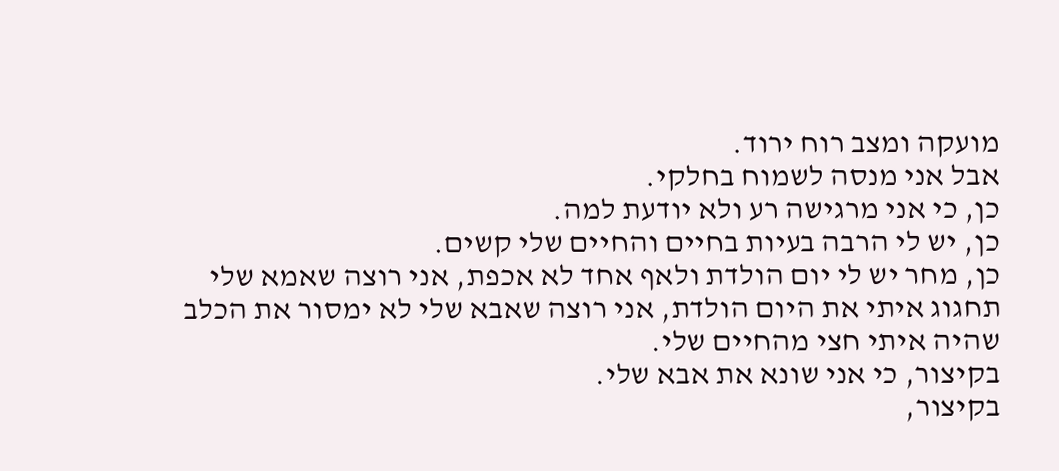מועקה ומצב רוח ירוד.
אבל אני מנסה לשמוח בחלקי.
כן, כי אני מרגישה רע ולא יודעת למה.
כן, יש לי הרבה בעיות בחיים והחיים שלי קשים.
כן, מחר יש לי יום הולדת ולאף אחד לא אכפת, אני רוצה שאמא שלי תחגוג איתי את היום הולדת, אני רוצה שאבא שלי לא ימסור את הכלב שהיה איתי חצי מהחיים שלי.
בקיצור, כי אני שונא את אבא שלי.
בקיצור,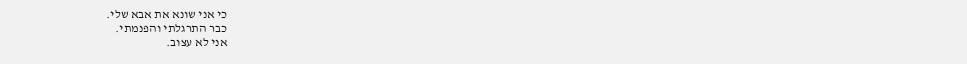כי אני שונא את אבא שלי.
כבר התרגלתי והפנמתי.
אני לא עצוב.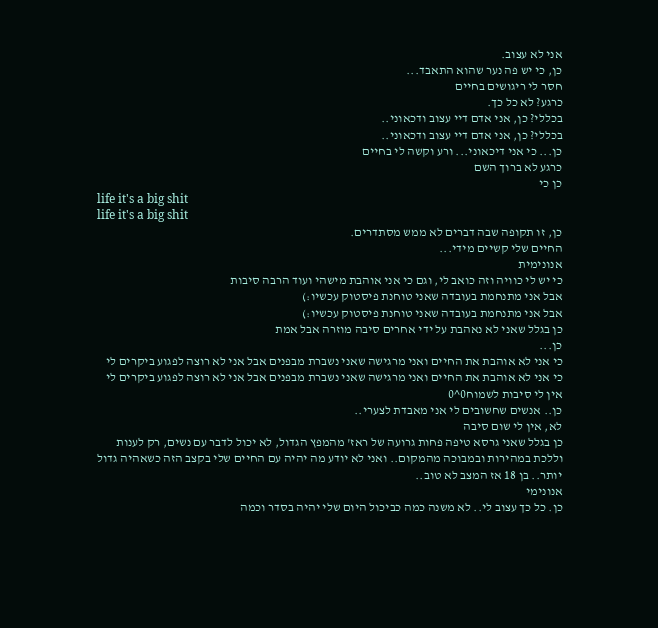אני לא עצוב.
כן, כי יש פה נער שהוא התאבד...
חסר לי ריגושים בחיים
כרגע? לא כל כך.
בכללי? כן, אני אדם דיי עצוב ודכאוני..
בכללי? כן, אני אדם דיי עצוב ודכאוני..
כן... כי אני דיכאוני... ורע וקשה לי בחיים
כרגע לא ברוך השם
כן כי
life it's a big shit
life it's a big shit
כן, זו תקופה שבה דברים לא ממש מסתדרים.
החיים שלי קשיים מידי...
אנונימית
כי יש לי כוויה וזה כואב לי, וגם כי אני אוהבת מישהי ועוד הרבה סיבות
אבל אני מתנחמת בעובדה שאני טוחנת פיסטוק עכשיו:)
אבל אני מתנחמת בעובדה שאני טוחנת פיסטוק עכשיו:)
כן בגלל שאני לא נאהבת על ידי אחרים סיבה מוזרה אבל אמת
כן...
כי אני לא אוהבת את החיים ואני מרגישה שאני נשברת מבפנים אבל אני לא רוצה לפגוע ביקרים לי
כי אני לא אוהבת את החיים ואני מרגישה שאני נשברת מבפנים אבל אני לא רוצה לפגוע ביקרים לי
אין לי סיבות לשמוח0^0
כן.. אנשים שחשובים לי אני מאבדת לצערי..
לא, אין לי שום סיבה
כן בגלל שאני גרסא טיפה פחות גרועה של ראז' מהמפץ הגדול, לא יכול לדבר עם נשים, רק לענות וללכת במהירות ובמבוכה מהמקום.. ואני לא יודע מה יהיה עם החיים שלי בקצב הזה כשאהיה גדול יותר.. בן 18 אז המצב לא טוב..
אנונימי
כן. כל כך עצוב לי.. לא משנה כמה כביכול היום שלי יהיה בסדר וכמה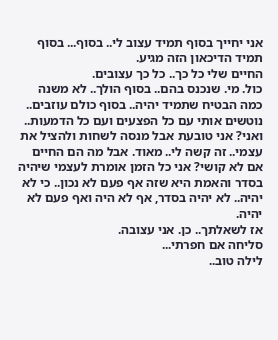אני יחייך בסוף תמיד עצוב לי.. בסוף... בסוף תמיד הדיכאון הזה מגיע.
החיים שלי כל כך.. כל כך עצובים.
כול. מי. שנכנס בהם.. בסוף הולך.. לא משנה כמה הבטיח שתמיד יהיה.. בסוף כולם עוזבים.. נוטשים אותי עם כל הפצעים ועם כל הדמעות..
ואני? אני טובעת אבל מנסה לשחות ולהציל את עצמי.. זה קשה לי.. מאוד. אבל מה הם החיים אם לא קושי? אני כל הזמן אומרת לעצמי שיהיה בסדר והאמת היא שזה אף פעם לא נכון.. כי לא יהיה.. לא יהיה בסדר, אף לא היה ואף פעם לא יהיה.
אז לשאלתך.. כן. אני עצובה.
סליחה אם חפרתי...
לילה טוב..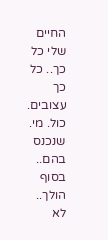החיים שלי כל כך.. כל כך עצובים.
כול. מי. שנכנס בהם.. בסוף הולך.. לא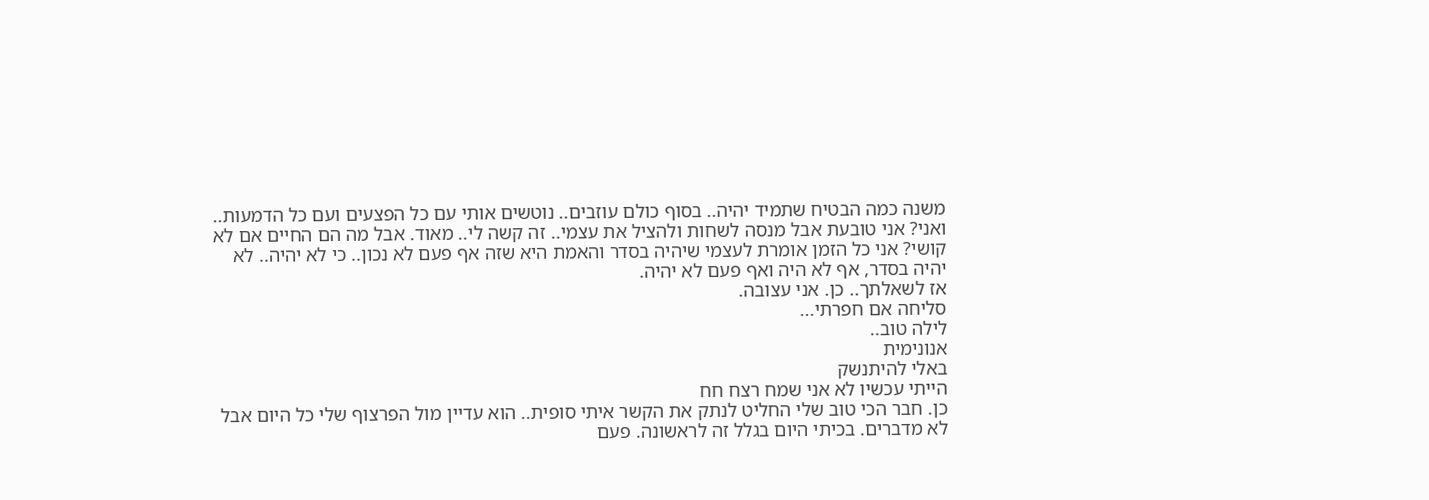משנה כמה הבטיח שתמיד יהיה.. בסוף כולם עוזבים.. נוטשים אותי עם כל הפצעים ועם כל הדמעות..
ואני? אני טובעת אבל מנסה לשחות ולהציל את עצמי.. זה קשה לי.. מאוד. אבל מה הם החיים אם לא קושי? אני כל הזמן אומרת לעצמי שיהיה בסדר והאמת היא שזה אף פעם לא נכון.. כי לא יהיה.. לא יהיה בסדר, אף לא היה ואף פעם לא יהיה.
אז לשאלתך.. כן. אני עצובה.
סליחה אם חפרתי...
לילה טוב..
אנונימית
באלי להיתנשק
הייתי עכשיו לא אני שמח רצח חח
כן. חבר הכי טוב שלי החליט לנתק את הקשר איתי סופית.. הוא עדיין מול הפרצוף שלי כל היום אבל לא מדברים. בכיתי היום בגלל זה לראשונה. פעם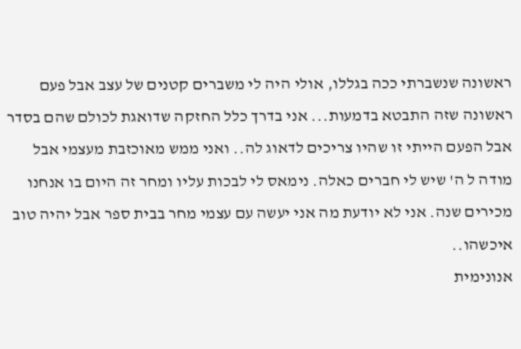ראשונה שנשברתי ככה בגללו, אולי היה לי משברים קטנים של עצב אבל פעם ראשונה שזה התבטא בדמעות... אני בדרך כלל החזקה שדואגת לכולם שהם בסדר אבל הפעם הייתי זו שהיו צריכים לדאוג לה.. ואני ממש מאוכזבת מעצמי אבל מודה ל ה' שיש לי חברים כאלה. נימאס לי לבכות עליו ומחר זה היום בו אנחנו מכירים שנה. אני לא יודעת מה אני יעשה עם עצמי מחר בבית ספר אבל יהיה טוב איכשהו..
אנונימית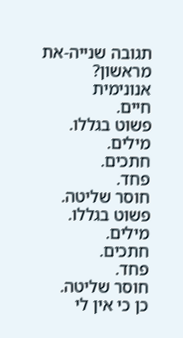תגובה שנייה-את מראשון?
אנונימית
חיים.
פשוט בגללו.
מילים.
חתכים.
פחד.
חוסר שליטה.
פשוט בגללו.
מילים.
חתכים.
פחד.
חוסר שליטה.
כן כי אין לי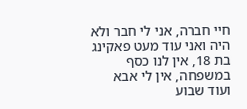חיי חברה, אני לי חבר ולא היה ואני עוד מעט פאקינג בת 18, אין לנו כסף במשפחה, אין לי אבא ועוד שבוע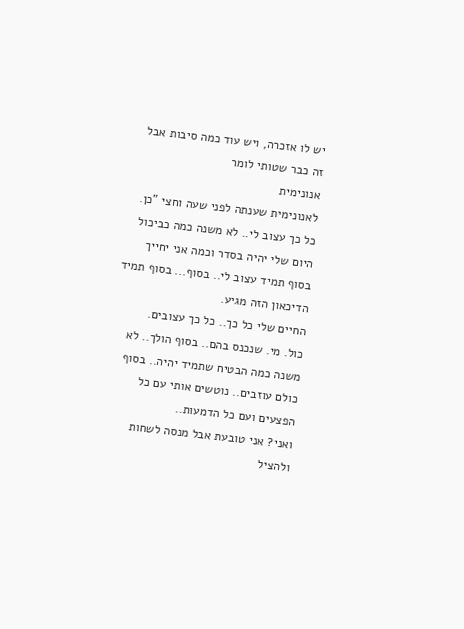יש לו אזכרה, ויש עוד כמה סיבות אבל זה כבר שטותי לומר
אנונימית
לאנונימית שענתה לפני שעה וחצי "כן. כל כך עצוב לי.. לא משנה כמה כביכול היום שלי יהיה בסדר וכמה אני יחייך בסוף תמיד עצוב לי.. בסוף... בסוף תמיד הדיכאון הזה מגיע.
החיים שלי כל כך.. כל כך עצובים.
כול. מי. שנכנס בהם.. בסוף הולך.. לא משנה כמה הבטיח שתמיד יהיה.. בסוף כולם עוזבים.. נוטשים אותי עם כל הפצעים ועם כל הדמעות..
ואני? אני טובעת אבל מנסה לשחות ולהציל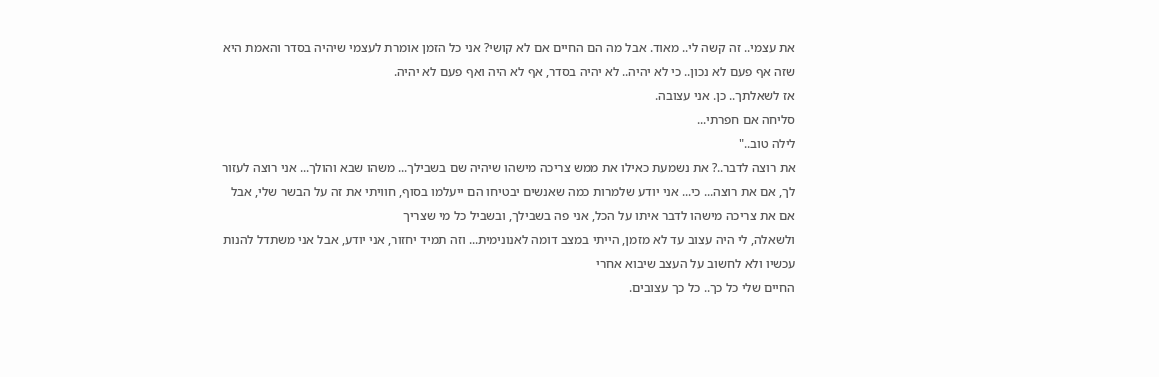את עצמי.. זה קשה לי.. מאוד. אבל מה הם החיים אם לא קושי? אני כל הזמן אומרת לעצמי שיהיה בסדר והאמת היא שזה אף פעם לא נכון.. כי לא יהיה.. לא יהיה בסדר, אף לא היה ואף פעם לא יהיה.
אז לשאלתך.. כן. אני עצובה.
סליחה אם חפרתי...
לילה טוב.."
את רוצה לדבר..? את נשמעת כאילו את ממש צריכה מישהו שיהיה שם בשבילך... משהו שבא והולך... אני רוצה לעזור לך, אם את רוצה... כי... אני יודע שלמרות כמה שאנשים יבטיחו הם ייעלמו בסוף, חוויתי את זה על הבשר שלי, אבל אם את צריכה מישהו לדבר איתו על הכל, אני פה בשבילך, ובשביל כל מי שצריך
ולשאלה, לי היה עצוב עד לא מזמן, הייתי במצב דומה לאנונימית... וזה תמיד יחזור, אני יודע, אבל אני משתדל להנות עכשיו ולא לחשוב על העצב שיבוא אחרי
החיים שלי כל כך.. כל כך עצובים.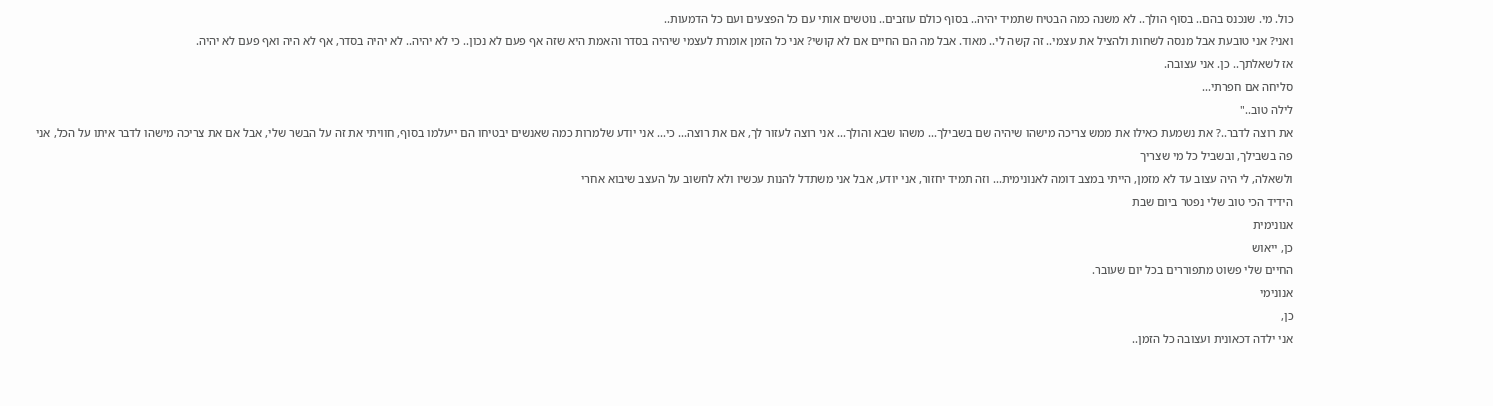כול. מי. שנכנס בהם.. בסוף הולך.. לא משנה כמה הבטיח שתמיד יהיה.. בסוף כולם עוזבים.. נוטשים אותי עם כל הפצעים ועם כל הדמעות..
ואני? אני טובעת אבל מנסה לשחות ולהציל את עצמי.. זה קשה לי.. מאוד. אבל מה הם החיים אם לא קושי? אני כל הזמן אומרת לעצמי שיהיה בסדר והאמת היא שזה אף פעם לא נכון.. כי לא יהיה.. לא יהיה בסדר, אף לא היה ואף פעם לא יהיה.
אז לשאלתך.. כן. אני עצובה.
סליחה אם חפרתי...
לילה טוב.."
את רוצה לדבר..? את נשמעת כאילו את ממש צריכה מישהו שיהיה שם בשבילך... משהו שבא והולך... אני רוצה לעזור לך, אם את רוצה... כי... אני יודע שלמרות כמה שאנשים יבטיחו הם ייעלמו בסוף, חוויתי את זה על הבשר שלי, אבל אם את צריכה מישהו לדבר איתו על הכל, אני פה בשבילך, ובשביל כל מי שצריך
ולשאלה, לי היה עצוב עד לא מזמן, הייתי במצב דומה לאנונימית... וזה תמיד יחזור, אני יודע, אבל אני משתדל להנות עכשיו ולא לחשוב על העצב שיבוא אחרי
הידיד הכי טוב שלי נפטר ביום שבת
אנונימית
כן, ייאוש
החיים שלי פשוט מתפוררים בכל יום שעובר.
אנונימי
כן,
אני ילדה דכאונית ועצובה כל הזמן..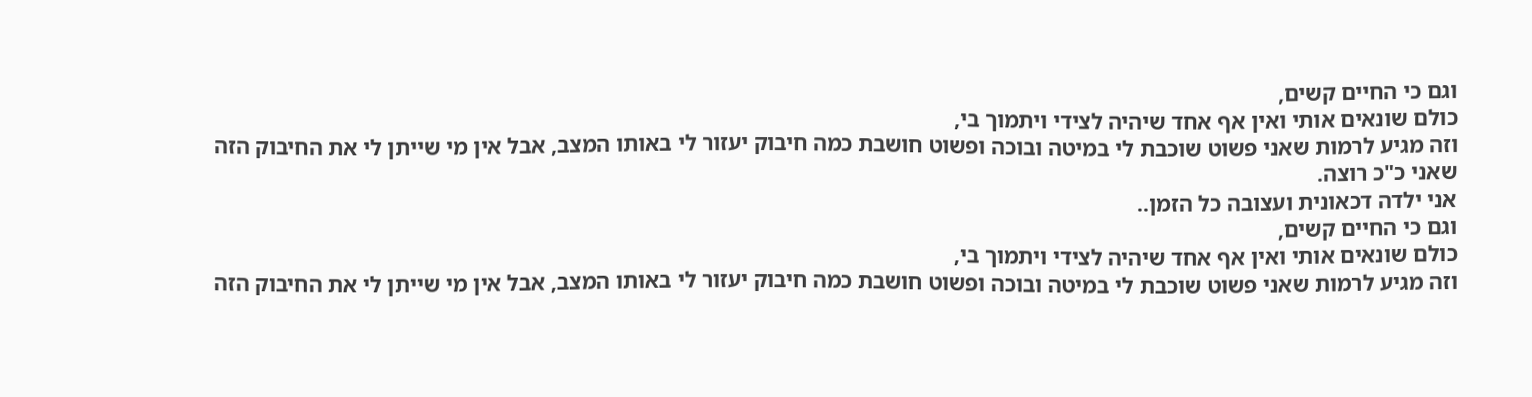וגם כי החיים קשים,
כולם שונאים אותי ואין אף אחד שיהיה לצידי ויתמוך בי,
וזה מגיע לרמות שאני פשוט שוכבת לי במיטה ובוכה ופשוט חושבת כמה חיבוק יעזור לי באותו המצב, אבל אין מי שייתן לי את החיבוק הזה שאני כ"כ רוצה.
אני ילדה דכאונית ועצובה כל הזמן..
וגם כי החיים קשים,
כולם שונאים אותי ואין אף אחד שיהיה לצידי ויתמוך בי,
וזה מגיע לרמות שאני פשוט שוכבת לי במיטה ובוכה ופשוט חושבת כמה חיבוק יעזור לי באותו המצב, אבל אין מי שייתן לי את החיבוק הזה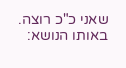שאני כ"כ רוצה.
באותו הנושא: